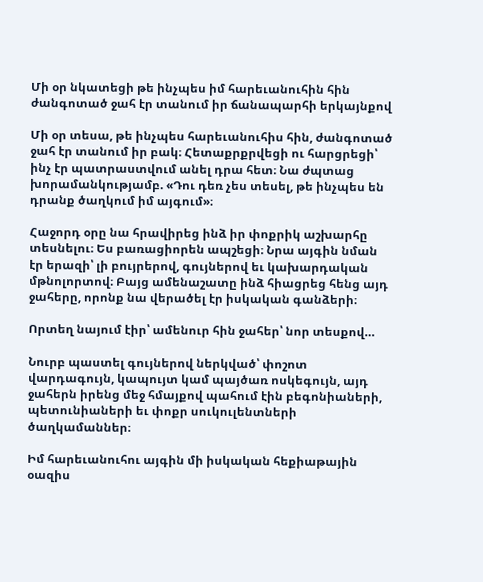Մի օր նկատեցի թե ինչպես իմ հարեւանուհին հին ժանգոտած ջահ էր տանում իր ճանապարհի երկայնքով

Մի օր տեսա, թե ինչպես հարեւանուհիս հին, ժանգոտած ջահ էր տանում իր բակ։ Հետաքրքրվեցի ու հարցրեցի՝ ինչ էր պատրաստվում անել դրա հետ։ Նա ժպտաց խորամանկությամբ. «Դու դեռ չես տեսել, թե ինչպես են դրանք ծաղկում իմ այգում»։

Հաջորդ օրը նա հրավիրեց ինձ իր փոքրիկ աշխարհը տեսնելու։ Ես բառացիորեն ապշեցի։ Նրա այգին նման էր երազի՝ լի բույրերով, գույներով եւ կախարդական մթնոլորտով։ Բայց ամենաշատը ինձ հիացրեց հենց այդ ջահերը, որոնք նա վերածել էր իսկական գանձերի։

Որտեղ նայում էիր՝ ամենուր հին ջահեր՝ նոր տեսքով…

Նուրբ պաստել գույներով ներկված՝ փոշոտ վարդագույն, կապույտ կամ պայծառ ոսկեգույն, այդ ջահերն իրենց մեջ հմայքով պահում էին բեգոնիաների, պետունիաների եւ փոքր սուկուլենտների ծաղկամաններ։

Իմ հարեւանուհու այգին մի իսկական հեքիաթային օազիս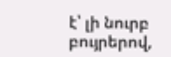է՝ լի նուրբ բույրերով,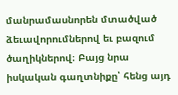մանրամասնորեն մտածված ձեւավորումներով եւ բազում ծաղիկներով։ Բայց նրա իսկական գաղտնիքը՝ հենց այդ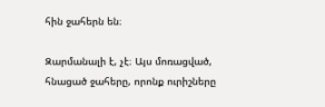հին ջահերն են։

Զարմանալի է, չէ։ Այս մոռացված, հնացած ջահերը, որոնք ուրիշները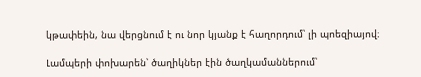կթափեին, նա վերցնում է ու նոր կյանք է հաղորդում՝ լի պոեզիայով։

Լամպերի փոխարեն՝ ծաղիկներ էին ծաղկամաններում՝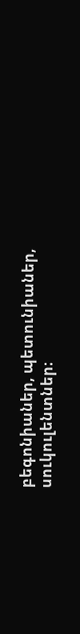բեգոնիաներ, պետունիաներ, սուկուլենտներ։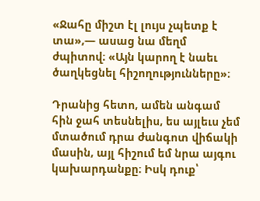«Ջահը միշտ էլ լույս չպետք է տա»,— ասաց նա մեղմ ժպիտով։ «Այն կարող է նաեւ ծաղկեցնել հիշողությունները»։

Դրանից հետո, ամեն անգամ հին ջահ տեսնելիս, ես այլեւս չեմ մտածում դրա ժանգոտ վիճակի մասին, այլ հիշում եմ նրա այգու կախարդանքը։ Իսկ դուք՝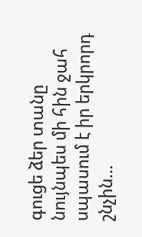գուցե ձեր տանը նույնպես մի հին ջահ սպասում է իր երկրորդ շնչին…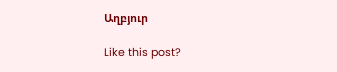Աղբյուր

Like this post?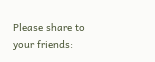Please share to your friends: